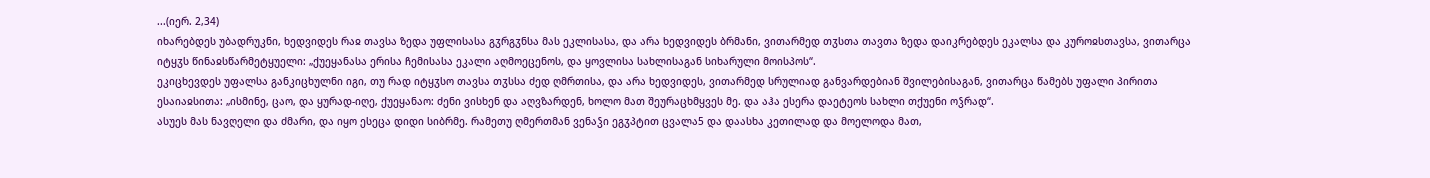...(იერ. 2,34)
იხარებდეს უბადრუკნი, ხედვიდეს რაჲ თავსა ზედა უფლისასა გჳრგჳნსა მას ეკლისასა, და არა ხედვიდეს ბრმანი, ვითარმედ თჳსთა თავთა ზედა დაიკრებდეს ეკალსა და კუროჲსთავსა, ვითარცა იტყჳს წინაჲსწარმეტყუელი: „ქუეყანასა ერისა ჩემისასა ეკალი აღმოეცენოს, და ყოვლისა სახლისაგან სიხარული მოისპოს“.
ეკიცხევდეს უფალსა განკიცხულნი იგი, თუ რად იტყჳსო თავსა თჳსსა ძედ ღმრთისა, და არა ხედვიდეს, ვითარმედ სრულიად განვარდებიან შვილებისაგან, ვითარცა წამებს უფალი პირითა ესაიაჲსითა: „ისმინე, ცაო, და ყურად-იღე, ქუეყანაო: ძენი ვისხენ და აღვზარდენ, ხოლო მათ შეურაცხმყვეს მე. და აჰა ესერა დაეტეოს სახლი თქუენი ოჴრად“.
ასუეს მას ნავღელი და ძმარი, და იყო ესეცა დიდი სიბრმე. რამეთუ ღმერთმან ვენაჴი ეგჳპტით ცვალა5 და დაასხა კეთილად და მოელოდა მათ,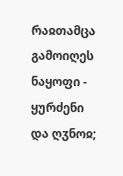რაჲთამცა გამოიღეს ნაყოფი - ყურძენი და ღჳნოჲ;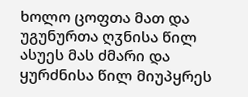ხოლო ცოფთა მათ და უგუნურთა ღჳნისა წილ ასუეს მას ძმარი და ყურძნისა წილ მიუპყრეს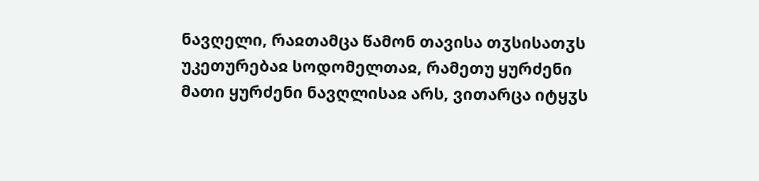ნავღელი, რაჲთამცა წამონ თავისა თჳსისათჳს უკეთურებაჲ სოდომელთაჲ, რამეთუ ყურძენი მათი ყურძენი ნავღლისაჲ არს, ვითარცა იტყჳს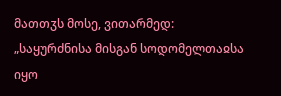მათთჳს მოსე, ვითარმედ: „საყურძნისა მისგან სოდომელთაჲსა იყო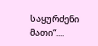საყურძენი მათი“....